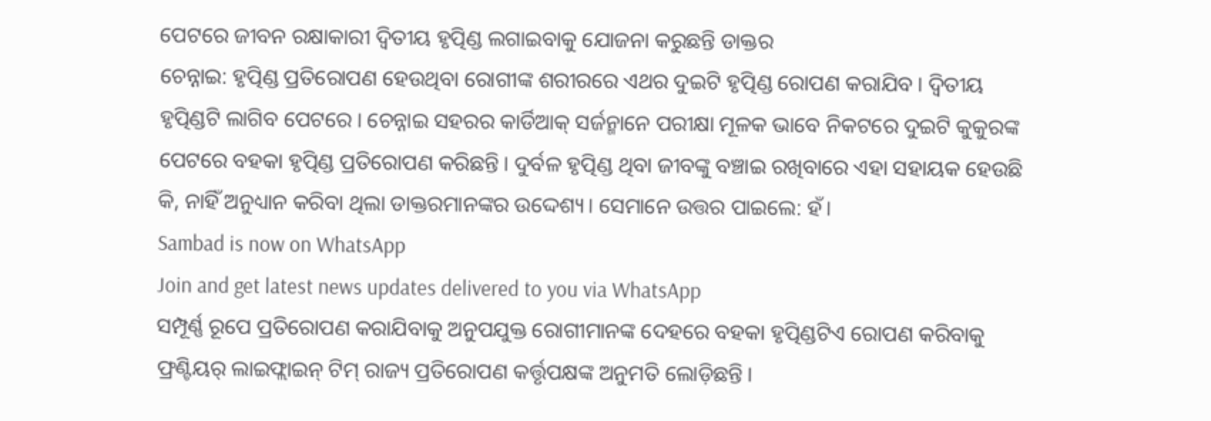ପେଟରେ ଜୀବନ ରକ୍ଷାକାରୀ ଦ୍ୱିତୀୟ ହୃତ୍ପିଣ୍ଡ ଲଗାଇବାକୁ ଯୋଜନା କରୁଛନ୍ତି ଡାକ୍ତର
ଚେନ୍ନାଇ: ହୃତ୍ପିଣ୍ଡ ପ୍ରତିରୋପଣ ହେଉଥିବା ରୋଗୀଙ୍କ ଶରୀରରେ ଏଥର ଦୁଇଟି ହୃତ୍ପିଣ୍ଡ ରୋପଣ କରାଯିବ। ଦ୍ୱିତୀୟ ହୃତ୍ପିଣ୍ଡଟି ଲାଗିବ ପେଟରେ। ଚେନ୍ନାଇ ସହରର କାର୍ଡିଆକ୍ ସର୍ଜନ୍ମାନେ ପରୀକ୍ଷା ମୂଳକ ଭାବେ ନିକଟରେ ଦୁଇଟି କୁକୁରଙ୍କ ପେଟରେ ବହକା ହୃତ୍ପିଣ୍ଡ ପ୍ରତିରୋପଣ କରିଛନ୍ତି। ଦୁର୍ବଳ ହୃତ୍ପିଣ୍ଡ ଥିବା ଜୀବଙ୍କୁ ବଞ୍ଚାଇ ରଖିବାରେ ଏହା ସହାୟକ ହେଉଛି କି, ନାହିଁ ଅନୁଧ୍ୟାନ କରିବା ଥିଲା ଡାକ୍ତରମାନଙ୍କର ଉଦ୍ଦେଶ୍ୟ। ସେମାନେ ଉତ୍ତର ପାଇଲେ: ହଁ।
Sambad is now on WhatsApp
Join and get latest news updates delivered to you via WhatsApp
ସମ୍ପୂର୍ଣ୍ଣ ରୂପେ ପ୍ରତିରୋପଣ କରାଯିବାକୁ ଅନୁପଯୁକ୍ତ ରୋଗୀମାନଙ୍କ ଦେହରେ ବହକା ହୃତ୍ପିଣ୍ଡଟିଏ ରୋପଣ କରିବାକୁ ଫ୍ରଣ୍ଟିୟର୍ ଲାଇଫ୍ଲାଇନ୍ ଟିମ୍ ରାଜ୍ୟ ପ୍ରତିରୋପଣ କର୍ତ୍ତୃପକ୍ଷଙ୍କ ଅନୁମତି ଲୋଡ଼ିଛନ୍ତି।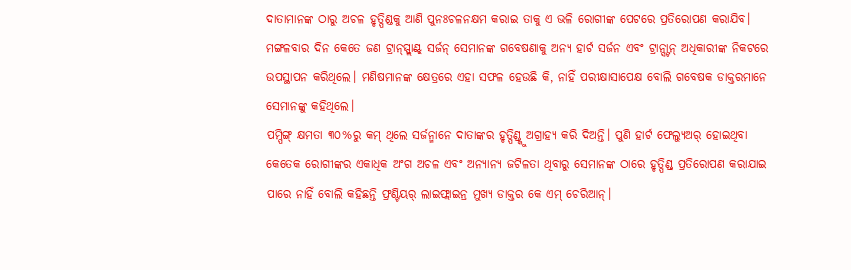ଦାତାମାନଙ୍କ ଠାରୁ ଅଚଳ ହୃତ୍ପିଣ୍ଡକୁ ଆଣି ପୁନଃଚଳନକ୍ଷମ କରାଇ ତାକୁ ଏ ଭଳି ରୋଗୀଙ୍କ ପେଟରେ ପ୍ରତିରୋପଣ କରାଯିବ।
ମଙ୍ଗଳବାର ଦିନ କେତେ ଜଣ ଟ୍ରାନ୍ସ୍ପ୍ଲାଣ୍ଟ୍ ସର୍ଜନ୍ ସେମାନଙ୍କ ଗବେଷଣାକୁ ଅନ୍ୟ ହାର୍ଟ ସର୍ଜନ ଏବଂ ଟ୍ରାନ୍ସ୍ଟାନ୍ ଅଧିକାରୀଙ୍କ ନିକଟରେ ଉପସ୍ଥାପନ କରିଥିଲେ। ମଣିଷମାନଙ୍କ କ୍ଷେତ୍ରରେ ଏହା ସଫଳ ହେଉଛି କି, ନାହିଁ ପରୀକ୍ଷାସାପେକ୍ଷ ବୋଲି ଗବେଷକ ଡାକ୍ତରମାନେ ସେମାନଙ୍କୁ କହିଥିଲେ।
ପମ୍ପିଙ୍ଗ୍ କ୍ଷମତା ୩୦%ରୁ କମ୍ ଥିଲେ ସର୍ଜନ୍ମାନେ ଦାତାଙ୍କର ହୃତ୍ପିଣ୍ଡ୍କୁ ଅଗ୍ରାହ୍ୟ କରି ଦିଅନ୍ତି। ପୁଣି ହାର୍ଟ ଫେଲ୍ୟୁଅର୍ ହୋଇଥିବା କେତେକ ରୋଗୀଙ୍କର ଏକାଧିକ ଅଂଗ ଅଚଳ ଏବଂ ଅନ୍ୟାନ୍ୟ ଜଟିଳତା ଥିବାରୁ ସେମାନଙ୍କ ଠାରେ ହୃତ୍ପିଣ୍ଡ୍ ପ୍ରତିରୋପଣ କରାଯାଇ ପାରେ ନାହିଁ ବୋଲି କହିଛନ୍ତି ଫ୍ରଣ୍ଟିୟର୍ ଲାଇଫ୍ଲାଇନ୍ର ମୁଖ୍ୟ ଡାକ୍ତର କେ ଏମ୍ ଚେରିଆନ୍।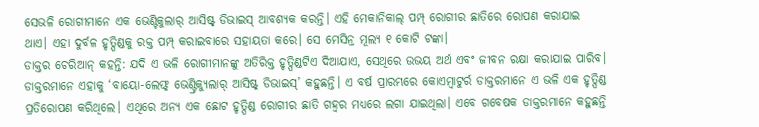ସେଭଳି ରୋଗୀମାନେ ଏକ ଭେଣ୍ଟିକୁଲାର୍ ଆସିଷ୍ଟ୍ ଡିଭାଇସ୍ ଆବଶ୍ୟକ କରନ୍ତି। ଏହି ମେକାନିକାଲ୍ ପମ୍ପ୍ ରୋଗୀର ଛାତିରେ ରୋପଣ କରାଯାଇ ଥାଏ। ଏହା ଦୁର୍ବଳ ହୃତ୍ପିଣ୍ଡକୁ ରକ୍ତ ପମ୍ପ୍ କରାଇବାରେ ସହାୟତା କରେ। ସେ ମେସିନ୍ର ମୂଲ୍ୟ ୧ କୋଟି ଟଙ୍କା।
ଡାକ୍ତର ଚେରିଆନ୍ କହନ୍ତି: ଯଦି ଏ ଭଳି ରୋଗୀମାନଙ୍କୁ ଅତିରିକ୍ତ ହୃତ୍ପିଣ୍ଡଟିଏ ଦିଆଯାଏ, ସେଥିରେ ଉଭୟ ଅର୍ଥ ଏବଂ ଜୀବନ ରକ୍ଷା କରାଯାଇ ପାରିବ। ଡାକ୍ତରମାନେ ଏହାକୁ ‘ବାୟୋ-ଲେଫ୍ଟ୍ ଭେଣ୍ଟ୍ରିକ୍ୟୁଲାର୍ ଆସିଷ୍ଟ୍ ଡିଭାଇସ୍’ କହୁଛନ୍ତି। ଏ ବର୍ଷ ପ୍ରାରମ୍ଭରେ କୋଏମ୍ବାଟୁର୍ର ଡାକ୍ତରମାନେ ଏ ଭଳି ଏକ ହୃତ୍ପିଣ୍ଡ ପ୍ରତିରୋପଣ କରିଥିଲେ। ଏଥିରେ ଅନ୍ୟ ଏକ ଛୋଟ ହୃତ୍ପିଣ୍ଡ ରୋଗୀର ଛାତି ଗହ୍ଵର ମଧ୍ୟରେ ଲଗା ଯାଇଥିଲା। ଏବେ ଗବେଷକ ଡାକ୍ତରମାନେ କହୁଛନ୍ତି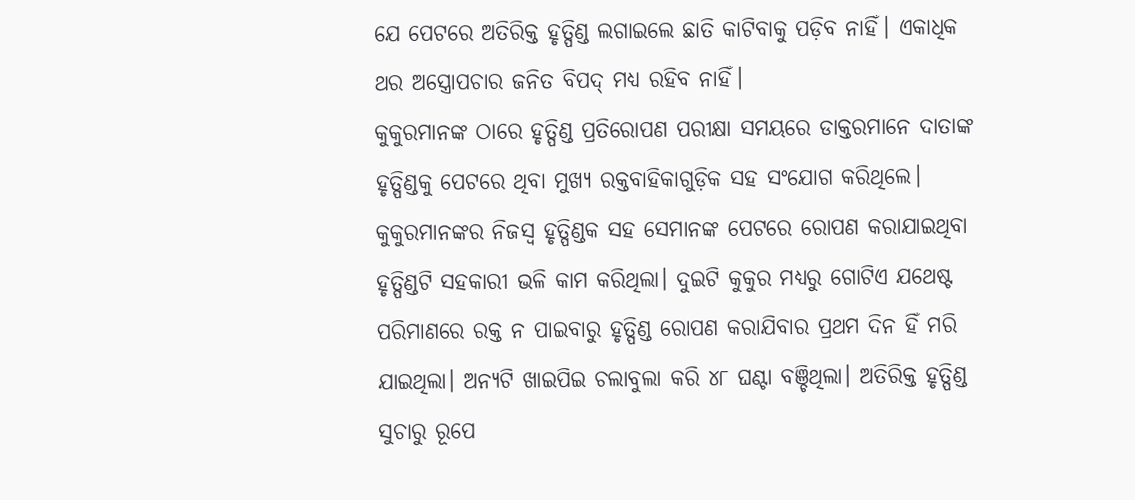ଯେ ପେଟରେ ଅତିରିକ୍ତ ହୃତ୍ପିଣ୍ଡ ଲଗାଇଲେ ଛାତି କାଟିବାକୁ ପଡ଼ିବ ନାହିଁ। ଏକାଧିକ ଥର ଅସ୍ତ୍ରୋପଚାର ଜନିତ ବିପଦ୍ ମଧ୍ୟ ରହିବ ନାହିଁ।
କୁକୁରମାନଙ୍କ ଠାରେ ହୃତ୍ପିଣ୍ଡ ପ୍ରତିରୋପଣ ପରୀକ୍ଷା ସମୟରେ ଡାକ୍ତରମାନେ ଦାତାଙ୍କ ହୃତ୍ପିଣ୍ଡକୁ ପେଟରେ ଥିବା ମୁଖ୍ୟ ରକ୍ତବାହିକାଗୁଡ଼ିକ ସହ ସଂଯୋଗ କରିଥିଲେ। କୁକୁରମାନଙ୍କର ନିଜସ୍ୱ ହୃତ୍ପିଣ୍ଡକ ସହ ସେମାନଙ୍କ ପେଟରେ ରୋପଣ କରାଯାଇଥିବା ହୃତ୍ପିଣ୍ଡଟି ସହକାରୀ ଭଳି କାମ କରିଥିଲା। ଦୁଇଟି କୁକୁର ମଧ୍ୟରୁ ଗୋଟିଏ ଯଥେଷ୍ଟ ପରିମାଣରେ ରକ୍ତ ନ ପାଇବାରୁ ହୃତ୍ପିଣ୍ଡ ରୋପଣ କରାଯିବାର ପ୍ରଥମ ଦିନ ହିଁ ମରି ଯାଇଥିଲା। ଅନ୍ୟଟି ଖାଇପିଇ ଚଲାବୁଲା କରି ୪୮ ଘଣ୍ଟା ବଞ୍ଚିଥିଲା। ଅତିରିକ୍ତ ହୃତ୍ପିଣ୍ଡ ସୁଚାରୁ ରୂପେ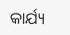କାର୍ଯ୍ୟ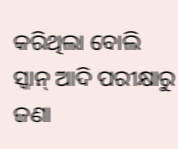କରିଥିଲା ବୋଲି ସ୍କାନ୍ ଆଦି ପରୀକ୍ଷାରୁ ଜଣା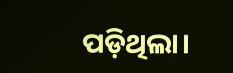ପଡ଼ିଥିଲା।